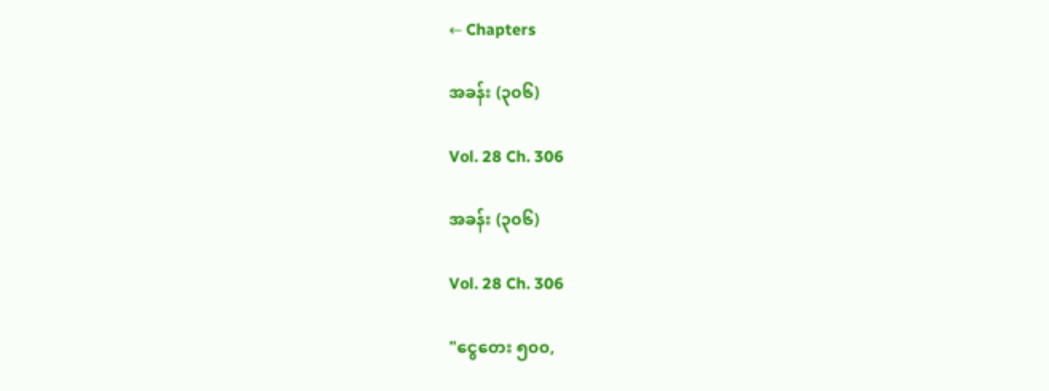← Chapters

အခန်း (၃၀၆)

Vol. 28 Ch. 306

အခန်း (၃၀၆)

Vol. 28 Ch. 306

"ငွေတေး ၅၀၀,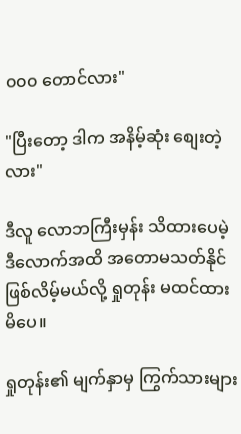၀၀၀ တောင်လား"

"ပြီးတော့ ဒါက အနိမ့်ဆုံး စျေးတဲ့လား"

ဒီလူ လောဘကြီးမှန်း သိထားပေမဲ့ ဒီလောက်အထိ အတောမသတ်နိုင်ဖြစ်လိမ့်မယ်လို့ ရှုတုန်း မထင်ထားမိပေ။

ရှုတုန်း၏ မျက်နှာမှ ကြွက်သားများ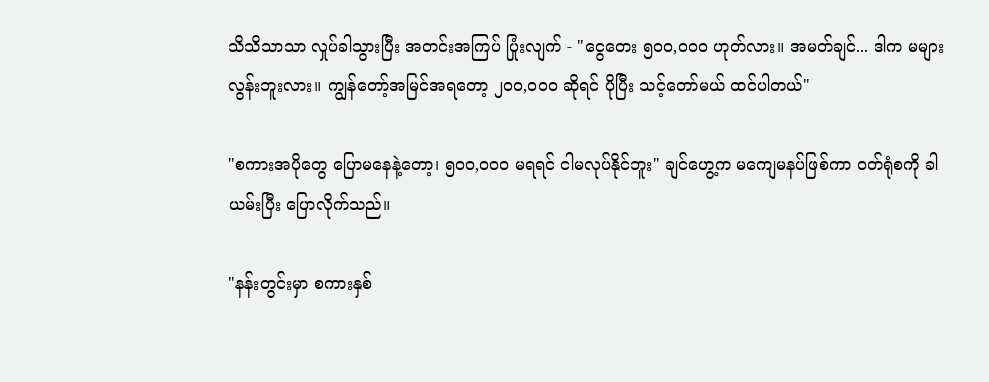သိသိသာသာ လှုပ်ခါသွားပြီး အတင်းအကြပ် ပြုံးလျက် - "ငွေတေး ၅၀၀,၀၀၀ ဟုတ်လား။ အမတ်ချင်... ဒါက မများလွန်းဘူးလား။ ကျွန်တော့်အမြင်အရတော့ ၂၀၀,၀၀၀ ဆိုရင် ပိုပြီး သင့်တော်မယ် ထင်ပါတယ်"

"စကားအပိုတွေ ပြောမနေနဲ့တော့၊ ၅၀၀,၀၀၀ မရရင် ငါမလုပ်နိုင်ဘူး" ချင်ဟွေ့က မကျေမနပ်ဖြစ်ကာ ဝတ်ရုံစကို ခါယမ်းပြီး ပြောလိုက်သည်။

"နန်းတွင်းမှာ စကားနှစ်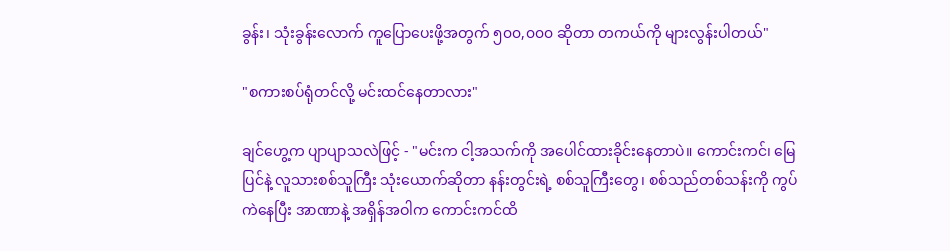ခွန်း၊ သုံးခွန်းလောက် ကူပြောပေးဖို့အတွက် ၅၀၀,၀၀၀ ဆိုတာ တကယ်ကို များလွန်းပါတယ်"

"စကားစပ်ရုံတင်လို့ မင်းထင်နေတာလား"

ချင်ဟွေ့က ပျာပျာသလဲဖြင့် - "မင်းက ငါ့အသက်ကို အပေါင်ထားခိုင်းနေတာပဲ။ ကောင်းကင်၊ မြေပြင်နဲ့ လူသားစစ်သူကြီး သုံးယောက်ဆိုတာ နန်းတွင်းရဲ့ စစ်သူကြီးတွေ၊ စစ်သည်တစ်သန်းကို ကွပ်ကဲနေပြီး အာဏာနဲ့ အရှိန်အဝါက ကောင်းကင်ထိ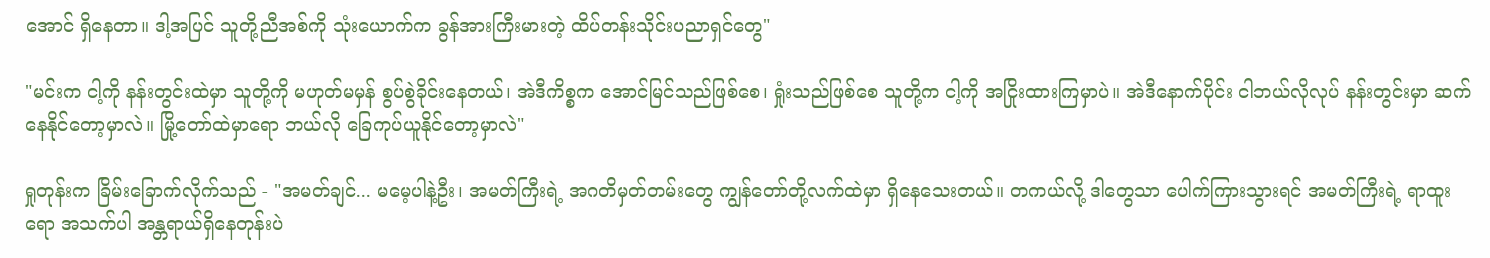အောင် ရှိနေတာ။ ဒါ့အပြင် သူတို့ညီအစ်ကို သုံးယောက်က ခွန်အားကြီးမားတဲ့ ထိပ်တန်းသိုင်းပညာရှင်တွေ"

"မင်းက ငါ့ကို နန်းတွင်းထဲမှာ သူတို့ကို မဟုတ်မမှန် စွပ်စွဲခိုင်းနေတယ်၊ အဲဒီကိစ္စက အောင်မြင်သည်ဖြစ်စေ၊ ရှုံးသည်ဖြစ်စေ သူတို့က ငါ့ကို အငြိုးထားကြမှာပဲ။ အဲဒီနောက်ပိုင်း ငါဘယ်လိုလုပ် နန်းတွင်းမှာ ဆက်နေနိုင်တော့မှာလဲ။ မြို့တော်ထဲမှာရော ဘယ်လို ခြေကုပ်ယူနိုင်တော့မှာလဲ"

ရှုတုန်းက ခြိမ်းခြောက်လိုက်သည် - "အမတ်ချင်... မမေ့ပါနဲ့ဦး၊ အမတ်ကြီးရဲ့ အဂတိမှတ်တမ်းတွေ ကျွန်တော်တို့လက်ထဲမှာ ရှိနေသေးတယ်။ တကယ်လို့ ဒါတွေသာ ပေါက်ကြားသွားရင် အမတ်ကြီးရဲ့ ရာထူးရော အသက်ပါ အန္တရာယ်ရှိနေတုန်းပဲ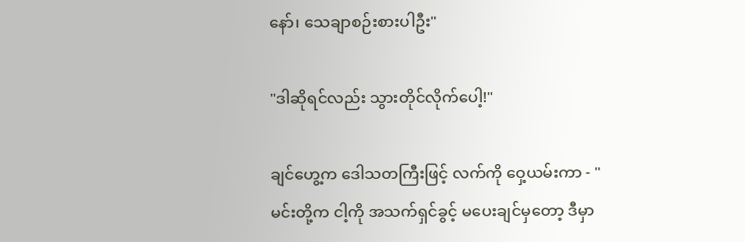နော်၊ သေချာစဉ်းစားပါဦး"

"ဒါဆိုရင်လည်း သွားတိုင်လိုက်ပေါ့!"

ချင်ဟွေ့က ဒေါသတကြီးဖြင့် လက်ကို ဝှေ့ယမ်းကာ - "မင်းတို့က ငါ့ကို အသက်ရှင်ခွင့် မပေးချင်မှတော့ ဒီမှာ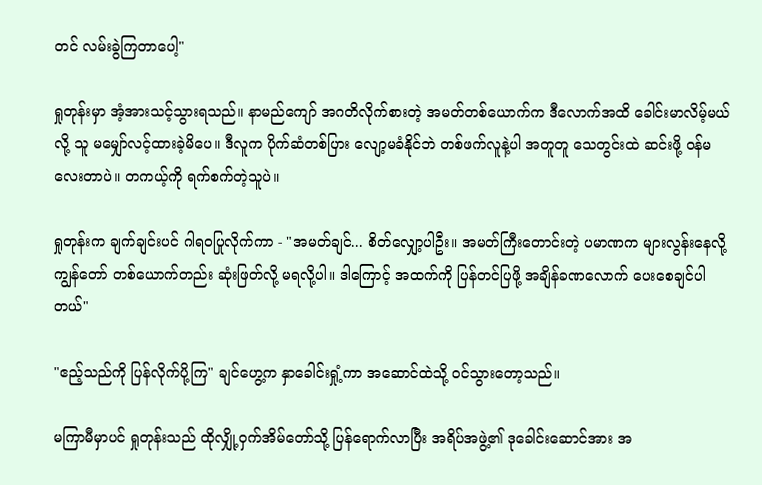တင် လမ်းခွဲကြတာပေါ့"

ရှုတုန်းမှာ အံ့အားသင့်သွားရသည်။ နာမည်ကျော် အဂတိလိုက်စားတဲ့ အမတ်တစ်ယောက်က ဒီလောက်အထိ ခေါင်းမာလိမ့်မယ်လို့ သူ မမျှော်လင့်ထားခဲ့မိပေ။ ဒီလူက ပိုက်ဆံတစ်ပြား လျော့မခံနိုင်ဘဲ တစ်ဖက်လူနဲ့ပါ အတူတူ သေတွင်းထဲ ဆင်းဖို့ ဝန်မလေးတာပဲ။ တကယ့်ကို ရက်စက်တဲ့သူပဲ။

ရှုတုန်းက ချက်ချင်းပင် ဂါရဝပြုလိုက်ကာ - "အမတ်ချင်... စိတ်လျှော့ပါဦး။ အမတ်ကြီးတောင်းတဲ့ ပမာဏက များလွန်းနေလို့ ကျွန်တော် တစ်ယောက်တည်း ဆုံးဖြတ်လို့ မရလို့ပါ။ ဒါကြောင့် အထက်ကို ပြန်တင်ပြဖို့ အချိန်ခဏလောက် ပေးစေချင်ပါတယ်"

"ဧည့်သည်ကို ပြန်လိုက်ပို့ကြ" ချင်ဟွေ့က နှာခေါင်းရှုံ့ကာ အဆောင်ထဲသို့ ဝင်သွားတော့သည်။

မကြာမီမှာပင် ရှုတုန်းသည် ထိုလျှို့ဝှက်အိမ်တော်သို့ ပြန်ရောက်လာပြီး အရိပ်အဖွဲ့၏ ဒုခေါင်းဆောင်အား အ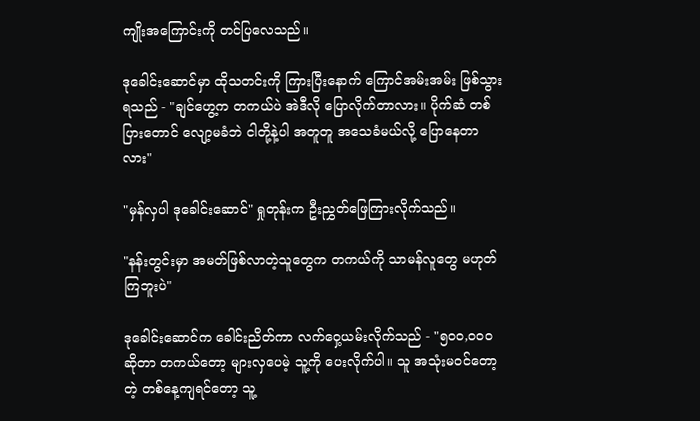ကျိုးအကြောင်းကို တင်ပြလေသည်။

ဒုခေါင်းဆောင်မှာ ထိုသတင်းကို ကြားပြီးနောက် ကြောင်အမ်းအမ်း ဖြစ်သွားရသည် - "ချင်ဟွေ့က တကယ်ပဲ အဲဒီလို ပြောလိုက်တာလား။ ပိုက်ဆံ တစ်ပြားတောင် လျော့မခံဘဲ ငါတို့နဲ့ပါ အတူတူ အသေခံမယ်လို့ ပြောနေတာလား"

"မှန်လှပါ ဒုခေါင်းဆောင်" ရှုတုန်းက ဦးညွှတ်ဖြေကြားလိုက်သည်။

"နန်းတွင်းမှာ အမတ်ဖြစ်လာတဲ့သူတွေက တကယ်ကို သာမန်လူတွေ မဟုတ်ကြဘူးပဲ"

ဒုခေါင်းဆောင်က ခေါင်းညိတ်ကာ လက်ဝှေ့ယမ်းလိုက်သည် - "၅၀၀,၀၀၀ ဆိုတာ တကယ်တော့ များလှပေမဲ့ သူ့ကို ပေးလိုက်ပါ။ သူ အသုံးမဝင်တော့တဲ့ တစ်နေ့ကျရင်တော့ သူ့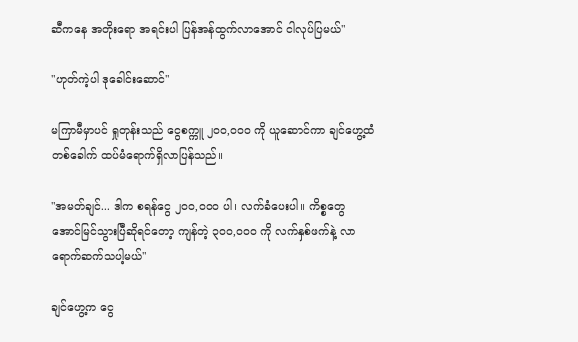ဆီကနေ အတိုးရော အရင်းပါ ပြန်အန်ထွက်လာအောင် ငါလုပ်ပြမယ်"

"ဟုတ်ကဲ့ပါ ဒုခေါင်းဆောင်"

မကြာမီမှာပင် ရှုတုန်းသည် ငွေစက္ကူ ၂၀၀,၀၀၀ ကို ယူဆောင်ကာ ချင်ဟွေ့ထံ တစ်ခေါက် ထပ်မံရောက်ရှိလာပြန်သည်။

"အမတ်ချင်... ဒါက စရန်ငွေ ၂၀၀,၀၀၀ ပါ၊ လက်ခံပေးပါ။ ကိစ္စတွေ အောင်မြင်သွားပြီဆိုရင်တော့ ကျန်တဲ့ ၃၀၀,၀၀၀ ကို လက်နှစ်ဖက်နဲ့ လာရောက်ဆက်သပါ့မယ်"

ချင်ဟွေ့က ငွေ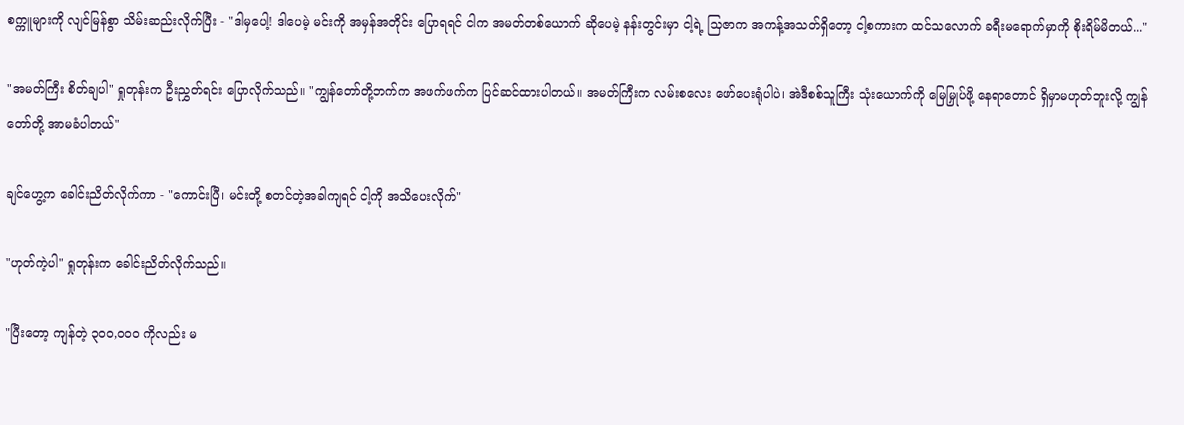စက္ကူများကို လျင်မြန်စွာ သိမ်းဆည်းလိုက်ပြီး - "ဒါမှပေါ့! ဒါပေမဲ့ မင်းကို အမှန်အတိုင်း ပြောရရင် ငါက အမတ်တစ်ယောက် ဆိုပေမဲ့ နန်းတွင်းမှာ ငါ့ရဲ့ သြဇာက အကန့်အသတ်ရှိတော့ ငါ့စကားက ထင်သလောက် ခရီးမရောက်မှာကို စိုးရိမ်မိတယ်..."

"အမတ်ကြီး စိတ်ချပါ" ရှုတုန်းက ဦးညွှတ်ရင်း ပြောလိုက်သည်။ "ကျွန်တော်တို့ဘက်က အဖက်ဖက်က ပြင်ဆင်ထားပါတယ်။ အမတ်ကြီးက လမ်းစလေး ဖော်ပေးရုံပါပဲ၊ အဲဒီစစ်သူကြီး သုံးယောက်ကို မြေမြှုပ်ဖို့ နေရာတောင် ရှိမှာမဟုတ်ဘူးလို့ ကျွန်တော်တို့ အာမခံပါတယ်"

ချင်ဟွေ့က ခေါင်းညိတ်လိုက်ကာ - "ကောင်းပြီ၊ မင်းတို့ စတင်တဲ့အခါကျရင် ငါ့ကို အသိပေးလိုက်"

"ဟုတ်ကဲ့ပါ" ရှုတုန်းက ခေါင်းညိတ်လိုက်သည်။

"ပြီးတော့ ကျန်တဲ့ ၃၀၀,၀၀၀ ကိုလည်း မ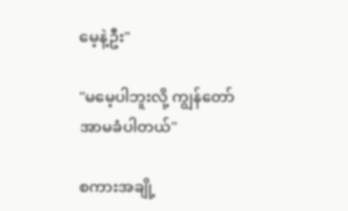မေ့နဲ့ဦး"

"မမေ့ပါဘူးလို့ ကျွန်တော် အာမခံပါတယ်"

စကားအချို့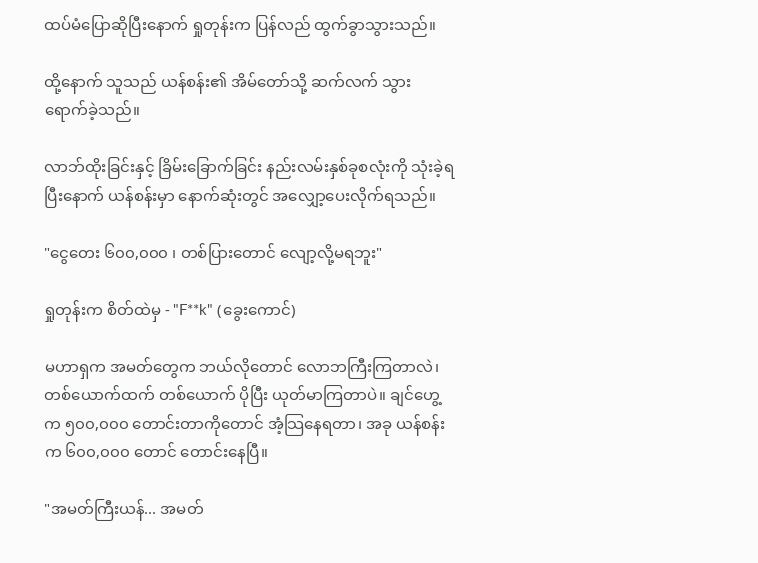ထပ်မံပြောဆိုပြီးနောက် ရှုတုန်းက ပြန်လည် ထွက်ခွာသွားသည်။

ထို့နောက် သူသည် ယန်စန်း၏ အိမ်တော်သို့ ဆက်လက် သွားရောက်ခဲ့သည်။

လာဘ်ထိုးခြင်းနှင့် ခြိမ်းခြောက်ခြင်း နည်းလမ်းနှစ်ခုစလုံးကို သုံးခဲ့ရပြီးနောက် ယန်စန်းမှာ နောက်ဆုံးတွင် အလျှော့ပေးလိုက်ရသည်။

"ငွေတေး ၆၀၀,၀၀၀ ၊ တစ်ပြားတောင် လျော့လို့မရဘူး"

ရှုတုန်းက စိတ်ထဲမှ - "F**k" (ခွေးကောင်)

မဟာရှက အမတ်တွေက ဘယ်လိုတောင် လောဘကြီးကြတာလဲ၊ တစ်ယောက်ထက် တစ်ယောက် ပိုပြီး ယုတ်မာကြတာပဲ။ ချင်ဟွေ့က ၅၀၀,၀၀၀ တောင်းတာကိုတောင် အံ့သြနေရတာ၊ အခု ယန်စန်းက ၆၀၀,၀၀၀ တောင် တောင်းနေပြီ။

"အမတ်ကြီးယန်... အမတ်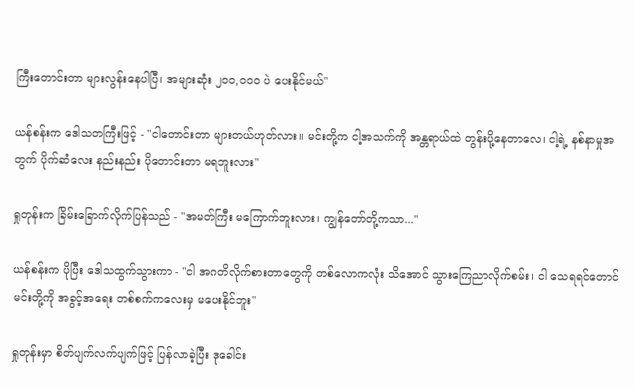ကြီးတောင်းတာ များလွန်းနေပါပြီ၊ အများဆုံး ၂၀၀,၀၀၀ ပဲ ပေးနိုင်မယ်"

ယန်စန်းက ဒေါသတကြီးဖြင့် - "ငါတောင်းတာ များတယ်ဟုတ်လား။ မင်းတို့က ငါ့အသက်ကို အန္တရာယ်ထဲ တွန်းပို့နေတာလေ၊ ငါ့ရဲ့ နစ်နာမှုအတွက် ပိုက်ဆံလေး နည်းနည်း ပိုတောင်းတာ မရဘူးလား"

ရှုတုန်းက ခြိမ်းခြောက်လိုက်ပြန်သည် - "အမတ်ကြီး မကြောက်ဘူးလား၊ ကျွန်တော်တို့ကသာ..."

ယန်စန်းက ပိုပြီး ဒေါသထွက်သွားကာ - "ငါ အဂတိလိုက်စားတာတွေကို တစ်လောကလုံး သိအောင် သွားကြေညာလိုက်စမ်း၊ ငါ သေရရင်တောင် မင်းတို့ကို အခွင့်အရေး တစ်စက်ကလေးမှ မပေးနိုင်ဘူး"

ရှုတုန်းမှာ စိတ်ပျက်လက်ပျက်ဖြင့် ပြန်လာခဲ့ပြီး ဒုခေါင်း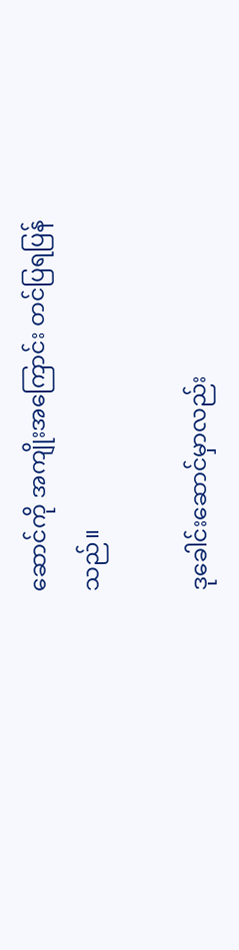ဆောင်ကို အကျိုးအကြောင်း တင်ပြရပြန်သည်။

ဒုခေါင်းဆောင်မှာလည်း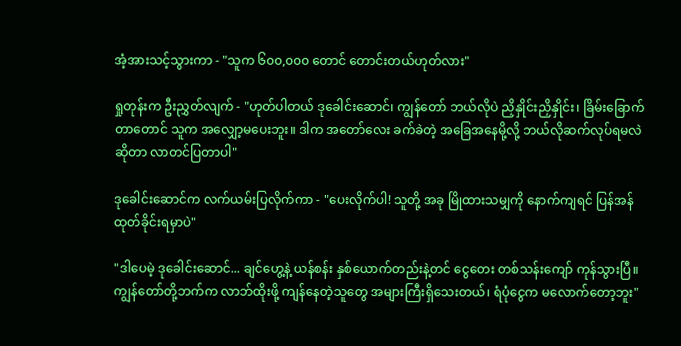အံ့အားသင့်သွားကာ - "သူက ၆၀၀,၀၀၀ တောင် တောင်းတယ်ဟုတ်လား"

ရှုတုန်းက ဦးညွှတ်လျက် - "ဟုတ်ပါတယ် ဒုခေါင်းဆောင်၊ ကျွန်တော် ဘယ်လိုပဲ ညှိနှိုင်းညှိနှိုင်း၊ ခြိမ်းခြောက်တာတောင် သူက အလျှော့မပေးဘူး။ ဒါက အတော်လေး ခက်ခဲတဲ့ အခြေအနေမို့လို့ ဘယ်လိုဆက်လုပ်ရမလဲဆိုတာ လာတင်ပြတာပါ"

ဒုခေါင်းဆောင်က လက်ယမ်းပြလိုက်ကာ - "ပေးလိုက်ပါ! သူတို့ အခု မြိုထားသမျှကို နောက်ကျရင် ပြန်အန်ထုတ်ခိုင်းရမှာပဲ"

"ဒါပေမဲ့ ဒုခေါင်းဆောင်... ချင်ဟွေ့နဲ့ ယန်စန်း နှစ်ယောက်တည်းနဲ့တင် ငွေတေး တစ်သန်းကျော် ကုန်သွားပြီ။ ကျွန်တော်တို့ဘက်က လာဘ်ထိုးဖို့ ကျန်နေတဲ့သူတွေ အများကြီးရှိသေးတယ်၊ ရံပုံငွေက မလောက်တော့ဘူး"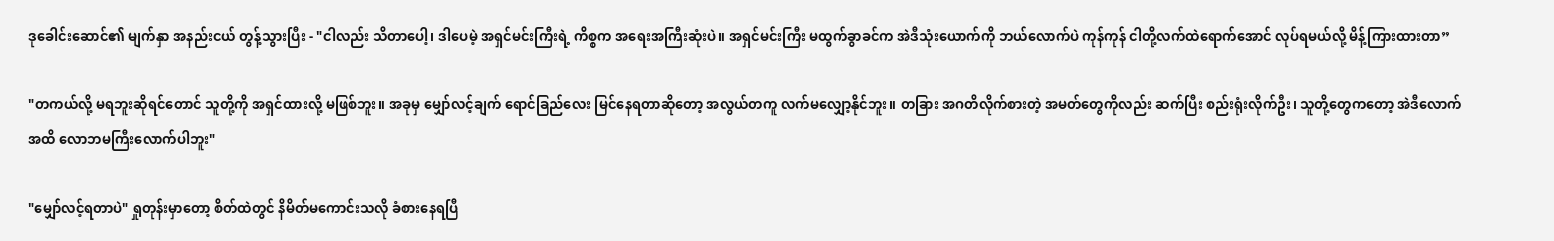ဒုခေါင်းဆောင်၏ မျက်နှာ အနည်းငယ် တွန့်သွားပြီး - "ငါလည်း သိတာပေါ့၊ ဒါပေမဲ့ အရှင်မင်းကြီးရဲ့ ကိစ္စက အရေးအကြီးဆုံးပဲ။ အရှင်မင်းကြီး မထွက်ခွာခင်က အဲဒီသုံးယောက်ကို ဘယ်လောက်ပဲ ကုန်ကုန် ငါတို့လက်ထဲရောက်အောင် လုပ်ရမယ်လို့ မိန့်ကြားထားတာ”

"တကယ်လို့ မရဘူးဆိုရင်တောင် သူတို့ကို အရှင်ထားလို့ မဖြစ်ဘူး။ အခုမှ မျှော်လင့်ချက် ရောင်ခြည်လေး မြင်နေရတာဆိုတော့ အလွယ်တကူ လက်မလျှော့နိုင်ဘူး။ တခြား အဂတိလိုက်စားတဲ့ အမတ်တွေကိုလည်း ဆက်ပြီး စည်းရုံးလိုက်ဦး၊ သူတို့တွေကတော့ အဲဒီလောက်အထိ လောဘမကြီးလောက်ပါဘူး"

"မျှော်လင့်ရတာပဲ" ရှုတုန်းမှာတော့ စိတ်ထဲတွင် နိမိတ်မကောင်းသလို ခံစားနေရပြီ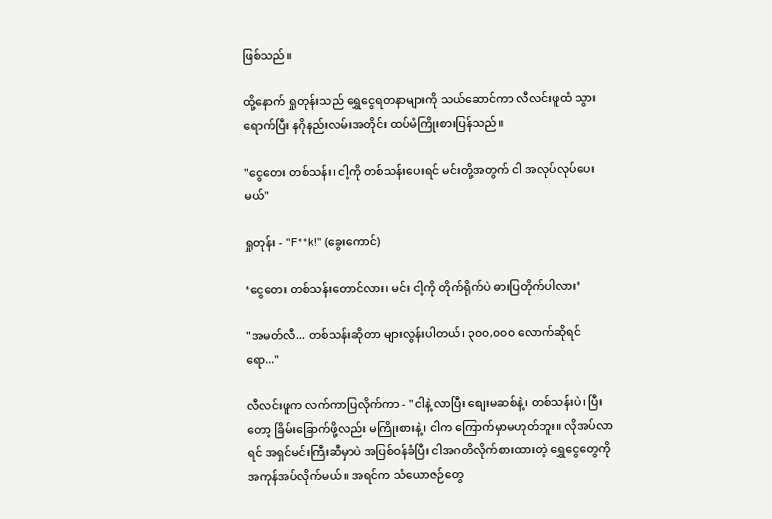ဖြစ်သည်။

ထို့နောက် ရှုတုန်းသည် ရွှေငွေရတနာများကို သယ်ဆောင်ကာ လီလင်းဖူထံ သွားရောက်ပြီး နဂိုနည်းလမ်းအတိုင်း ထပ်မံကြိုးစားပြန်သည်။

"ငွေတေး တစ်သန်း၊ ငါ့ကို တစ်သန်းပေးရင် မင်းတို့အတွက် ငါ အလုပ်လုပ်ပေးမယ်"

ရှုတုန်း - "F**k!" (ခွေးကောင်)

‘ငွေတေး တစ်သန်းတောင်လား၊ မင်း ငါ့ကို တိုက်ရိုက်ပဲ ဓားပြတိုက်ပါလား’

"အမတ်လီ... တစ်သန်းဆိုတာ များလွန်းပါတယ်၊ ၃၀၀,၀၀၀ လောက်ဆိုရင်ရော..."

လီလင်းဖူက လက်ကာပြလိုက်ကာ - "ငါနဲ့ လာပြီး စျေးမဆစ်နဲ့၊ တစ်သန်းပဲ၊ ပြီးတော့ ခြိမ်းခြောက်ဖို့လည်း မကြိုးစားနဲ့၊ ငါက ကြောက်မှာမဟုတ်ဘူး။ လိုအပ်လာရင် အရှင်မင်းကြီးဆီမှာပဲ အပြစ်ဝန်ခံပြီး ငါအဂတိလိုက်စားထားတဲ့ ရွှေငွေတွေကို အကုန်အပ်လိုက်မယ်။ အရင်က သံယောဇဉ်တွေ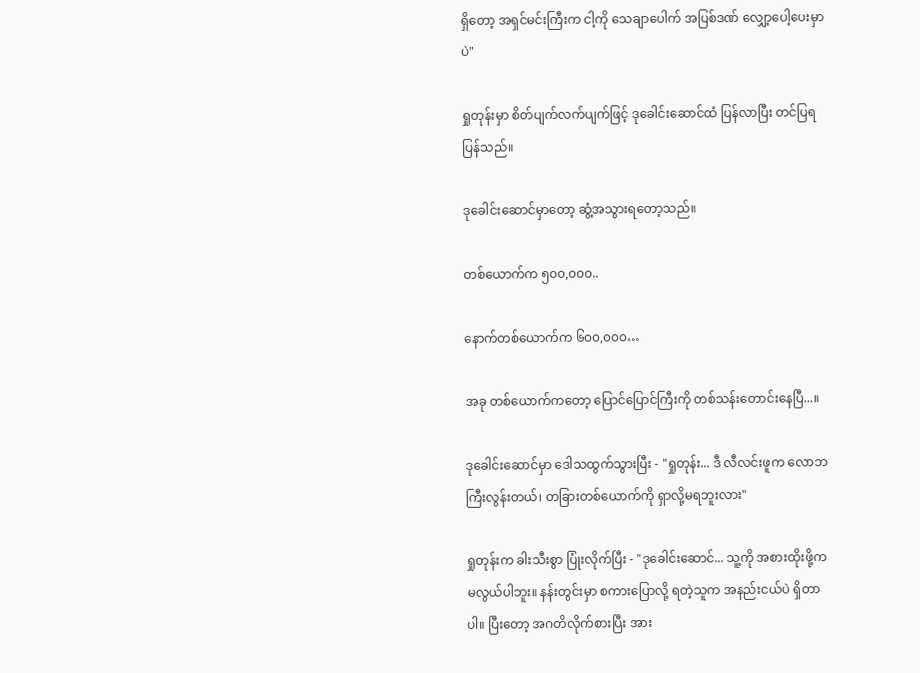ရှိတော့ အရှင်မင်းကြီးက ငါ့ကို သေချာပေါက် အပြစ်ဒဏ် လျှော့ပေါ့ပေးမှာပဲ"

ရှုတုန်းမှာ စိတ်ပျက်လက်ပျက်ဖြင့် ဒုခေါင်းဆောင်ထံ ပြန်လာပြီး တင်ပြရပြန်သည်။

ဒုခေါင်းဆောင်မှာတော့ ဆွံ့အသွားရတော့သည်။

တစ်ယောက်က ၅၀၀,၀၀၀..

နောက်တစ်ယောက်က ၆၀၀,၀၀၀…

အခု တစ်ယောက်ကတော့ ပြောင်ပြောင်ကြီးကို တစ်သန်းတောင်းနေပြီ...။

ဒုခေါင်းဆောင်မှာ ဒေါသထွက်သွားပြီး - "ရှုတုန်း... ဒီ လီလင်းဖူက လောဘကြီးလွန်းတယ်၊ တခြားတစ်ယောက်ကို ရှာလို့မရဘူးလား"

ရှုတုန်းက ခါးသီးစွာ ပြုံးလိုက်ပြီး - "ဒုခေါင်းဆောင်... သူ့ကို အစားထိုးဖို့က မလွယ်ပါဘူး။ နန်းတွင်းမှာ စကားပြောလို့ ရတဲ့သူက အနည်းငယ်ပဲ ရှိတာပါ။ ပြီးတော့ အဂတိလိုက်စားပြီး အား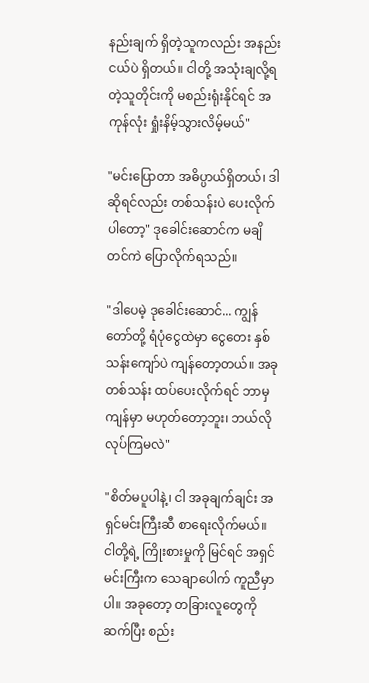နည်းချက် ရှိတဲ့သူကလည်း အနည်းငယ်ပဲ ရှိတယ်။ ငါတို့ အသုံးချလို့ရတဲ့သူတိုင်းကို မစည်းရုံးနိုင်ရင် အကုန်လုံး ရှုံးနိမ့်သွားလိမ့်မယ်"

"မင်းပြောတာ အဓိပ္ပာယ်ရှိတယ်၊ ဒါဆိုရင်လည်း တစ်သန်းပဲ ပေးလိုက်ပါတော့" ဒုခေါင်းဆောင်က မချိတင်ကဲ ပြောလိုက်ရသည်။

"ဒါပေမဲ့ ဒုခေါင်းဆောင်... ကျွန်တော်တို့ ရံပုံငွေထဲမှာ ငွေတေး နှစ်သန်းကျော်ပဲ ကျန်တော့တယ်။ အခု တစ်သန်း ထပ်ပေးလိုက်ရင် ဘာမှကျန်မှာ မဟုတ်တော့ဘူး၊ ဘယ်လိုလုပ်ကြမလဲ"

"စိတ်မပူပါနဲ့၊ ငါ အခုချက်ချင်း အရှင်မင်းကြီးဆီ စာရေးလိုက်မယ်။ ငါတို့ရဲ့ ကြိုးစားမှုကို မြင်ရင် အရှင်မင်းကြီးက သေချာပေါက် ကူညီမှာပါ။ အခုတော့ တခြားလူတွေကို ဆက်ပြီး စည်း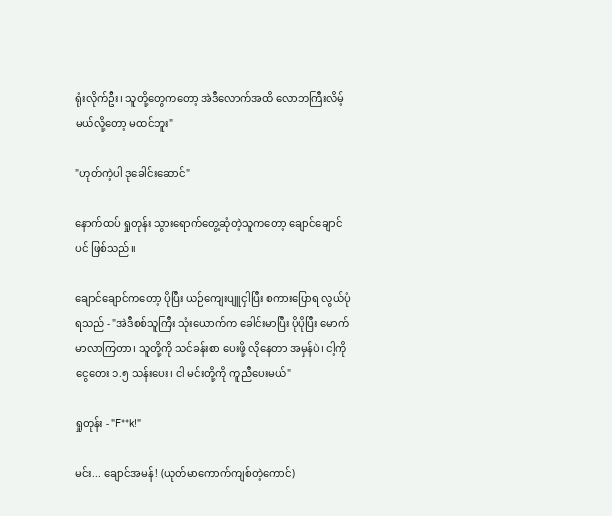ရုံးလိုက်ဦး၊ သူတို့တွေကတော့ အဲဒီလောက်အထိ လောဘကြီးလိမ့်မယ်လို့တော့ မထင်ဘူး"

"ဟုတ်ကဲ့ပါ ဒုခေါင်းဆောင်"

နောက်ထပ် ရှုတုန်း သွားရောက်တွေ့ဆုံတဲ့သူကတော့ ချောင်ချောင်ပင် ဖြစ်သည်။

ချောင်ချောင်ကတော့ ပိုပြီး ယဉ်ကျေးပျူငှါပြီး စကားပြောရ လွယ်ပုံရသည် - "အဲဒီစစ်သူကြီး သုံးယောက်က ခေါင်းမာပြီး ပိုပိုပြီး မောက်မာလာကြတာ၊ သူတို့ကို သင်ခန်းစာ ပေးဖို့ လိုနေတာ အမှန်ပဲ၊ ငါ့ကို ငွေတေး ၁.၅ သန်းပေး၊ ငါ မင်းတို့ကို ကူညီပေးမယ်"

ရှုတုန်း - "F**k!"

မင်း... ချောင်အမန်! (ယုတ်မာကောက်ကျစ်တဲ့ကောင်)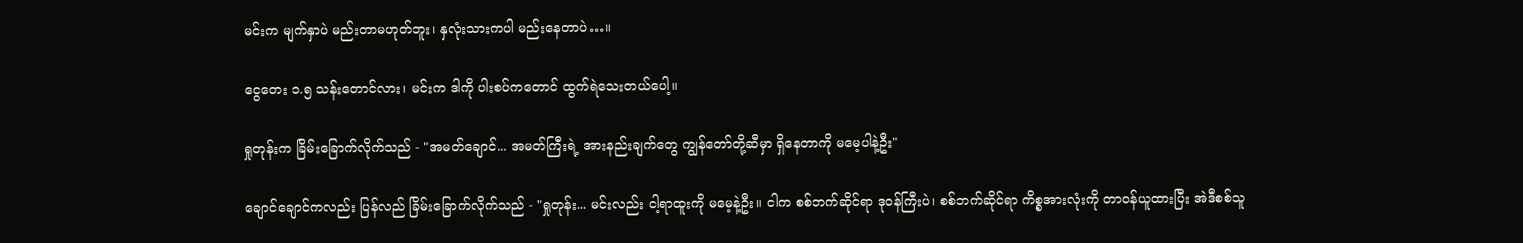မင်းက မျက်နှာပဲ မည်းတာမဟုတ်ဘူး၊ နှလုံးသားကပါ မည်းနေတာပဲ…။

ငွေတေး ၁.၅ သန်းတောင်လား၊ မင်းက ဒါကို ပါးစပ်ကတောင် ထွက်ရဲသေးတယ်ပေါ့။

ရှုတုန်းက ခြိမ်းခြောက်လိုက်သည် - "အမတ်ချောင်... အမတ်ကြီးရဲ့ အားနည်းချက်တွေ ကျွန်တော်တို့ဆီမှာ ရှိနေတာကို မမေ့ပါနဲ့ဦး"

ချောင်ချောင်ကလည်း ပြန်လည် ခြိမ်းခြောက်လိုက်သည် - "ရှုတုန်း... မင်းလည်း ငါ့ရာထူးကို မမေ့နဲ့ဦး။ ငါက စစ်ဘက်ဆိုင်ရာ ဒုဝန်ကြီးပဲ၊ စစ်ဘက်ဆိုင်ရာ ကိစ္စအားလုံးကို တာဝန်ယူထားပြီး အဲဒီစစ်သူ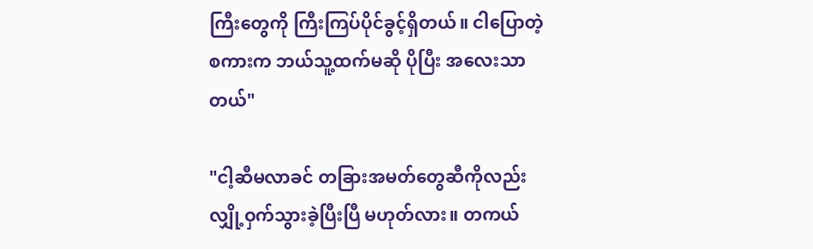ကြီးတွေကို ကြီးကြပ်ပိုင်ခွင့်ရှိတယ်။ ငါပြောတဲ့စကားက ဘယ်သူ့ထက်မဆို ပိုပြီး အလေးသာတယ်"

"ငါ့ဆီမလာခင် တခြားအမတ်တွေဆီကိုလည်း လျှို့ဝှက်သွားခဲ့ပြီးပြီ မဟုတ်လား။ တကယ်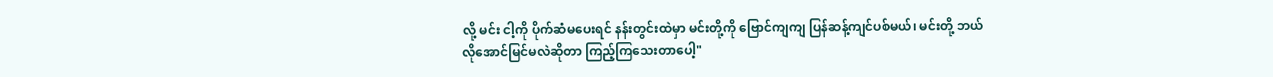လို့ မင်း ငါ့ကို ပိုက်ဆံမပေးရင် နန်းတွင်းထဲမှာ မင်းတို့ကို ဗြောင်ကျကျ ပြန်ဆန့်ကျင်ပစ်မယ်၊ မင်းတို့ ဘယ်လိုအောင်မြင်မလဲဆိုတာ ကြည့်ကြသေးတာပေါ့"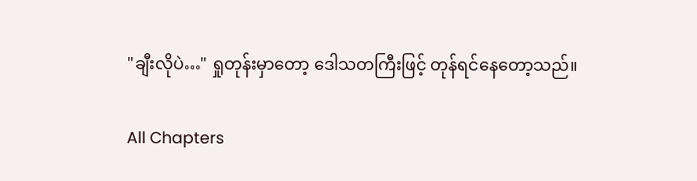"ချီးလိုပဲ…" ရှုတုန်းမှာတော့ ဒေါသတကြီးဖြင့် တုန်ရင်နေတော့သည်။

All Chapters